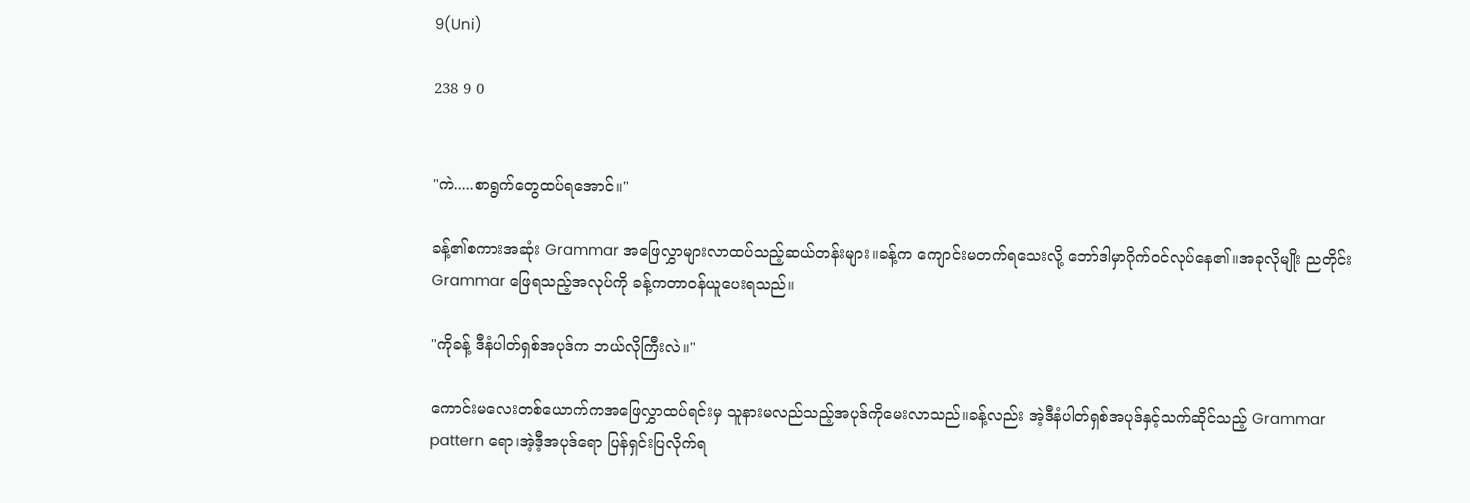9(Uni)

238 9 0


"ကဲ.....စာရွက်တွေထပ်ရအောင်။"

ခန့်၏စကားအဆုံး Grammar အဖြေလွှာများလာထပ်သည့်ဆယ်တန်းများ။ခန့်က ကျောင်းမတက်ရသေးလို့ ဘော်ဒါမှာဂိုက်ဝင်လုပ်နေ၏။အခုလိုမျိုး ညတိုင်း Grammar ဖြေရသည့်အလုပ်ကို ခန့်ကတာဝန်ယူပေးရသည်။

"ကိုခန့် ဒီနံပါတ်ရှစ်အပုဒ်က ဘယ်လိုကြီးလဲ။"

ကောင်းမလေးတစ်ယောက်ကအဖြေလွှာထပ်ရင်းမှ သူနားမလည်သည့်အပုဒ်ကိုမေးလာသည်။ခန့်လည်း အဲ့ဒီနံပါတ်ရှစ်အပုဒ်နှင့်သက်ဆိုင်သည့် Grammar pattern ရော၊အဲ့ဒီ့အပုဒ်ရော ပြန်ရှင်းပြလိုက်ရ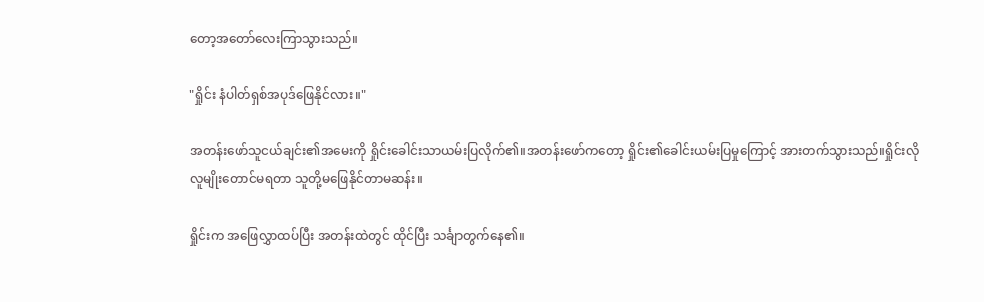တော့အတော်လေးကြာသွားသည်။

"ရှိုင်း နံပါတ်ရှစ်အပုဒ်ဖြေနိုင်လား။"

အတန်းဖော်သူငယ်ချင်း၏အမေးကို ရှိုင်းခေါင်းသာယမ်းပြလိုက်၏။အတန်းဖော်ကတော့ ရှိုင်း၏ခေါင်းယမ်းပြမှုကြောင့် အားတက်သွားသည်။ရှိုင်းလိုလူမျိုးတောင်မရတာ သူတို့မဖြေနိုင်တာမဆန်း။

ရှိုင်းက အဖြေလွှာထပ်ပြီး အတန်းထဲတွင် ထိုင်ပြီး သင်္ချာတွက်နေ၏။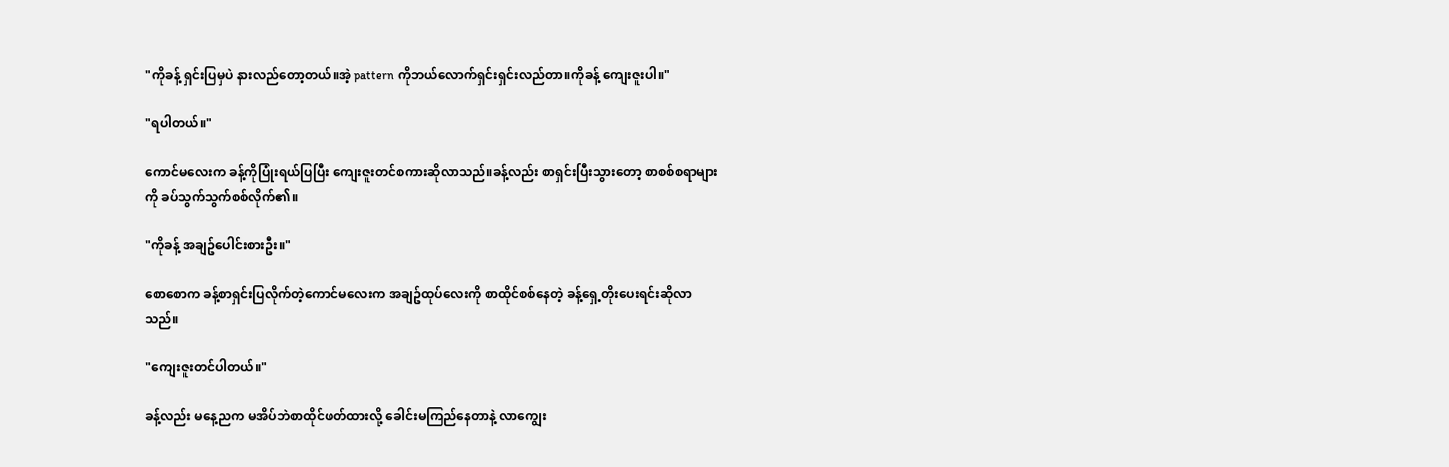"ကိုခန့် ရှင်းပြမှပဲ နားလည်တော့တယ်။အဲ့ pattern ကိုဘယ်လောက်ရှင်းရှင်းလည်တာ။ကိုခန့် ကျေးဇူးပါ။"

"ရပါတယ်။"

ကောင်မလေးက ခန့်ကိုပြုံးရယ်ပြပြီး ကျေးဇူးတင်စကားဆိုလာသည်။ခန့်လည်း စာရှင်းပြီးသွားတော့ စာစစ်စရာများကို ခပ်သွက်သွက်စစ်လိုက်၏။

"ကိုခန့် အချဥ်ပေါင်းစားဦး။"

စောစောက ခန့်စာရှင်းပြလိုက်တဲ့ကောင်မလေးက အချဥ်ထုပ်လေးကို စာထိုင်စစ်နေတဲ့ ခန့်ရှေ့တိုးပေးရင်းဆိုလာသည်။

"ကျေးဇူးတင်ပါတယ်။"

ခန့်လည်း မနေ့ညက မအိပ်ဘဲစာထိုင်ဖတ်ထားလို့ ခေါင်းမကြည်နေတာနဲ့ လာကျွေး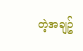တဲ့အချဥ်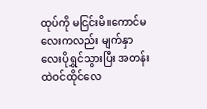ထုပ်ကို မငြင်းမိ။ကောင်မလေးကလည်း မျက်နှာလေးပိုရွှင်သွားပြီး အတန်းထဲဝင်ထိုင်လေ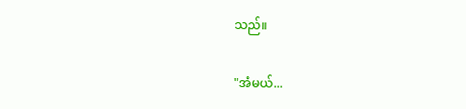သည်။

"အံမယ်...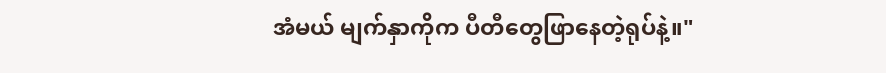အံမယ် မျက်နှာကိုက ပီတီတွေဖြာနေတဲ့ရုပ်နဲ့။"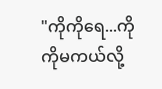"ကိုကိုရေ...ကိုကိုမကယ်လို့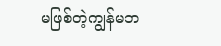မဖြစ်တဲ့ကျွန်မဘ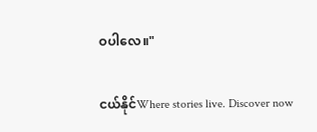ဝပါလေ။"

ငယ်နိုင်Where stories live. Discover now